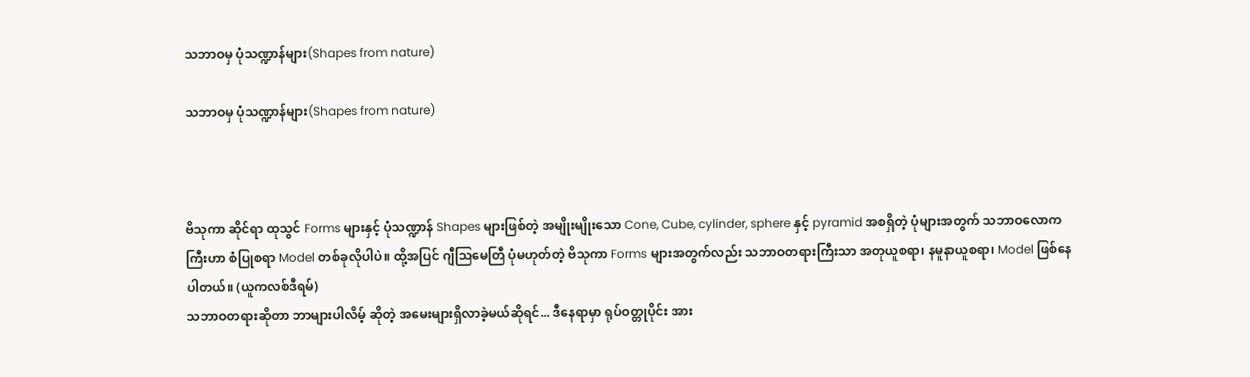သဘာဝမှ ပုံသဏ္ဍာန်များ(Shapes from nature)

သဘာဝမှ ပုံသဏ္ဍာန်များ(Shapes from nature)



ဗိသုကာ ဆိုင်ရာ ထုသွင် Forms များနှင့် ပုံသဏ္ဍာန် Shapes များဖြစ်တဲ့ အမျိုးမျိုးသော Cone, Cube, cylinder, sphere နှင့် pyramid အစရှိတဲ့ ပုံများအတွက် သဘာဝလောကကြီးဟာ စံပြုစရာ Model တစ်ခုလိုပါပဲ။ ထို့အပြင် ဂျီသြမေတြီ ပုံမဟုတ်တဲ့ ဗိသုကာ Forms များအတွက်လည်း သဘာဝတရားကြီးသာ အတုယူစရာ၊ နမူနာယူစရာ၊ Model ဖြစ်နေပါတယ်။ (ယူကလစ်ဒီရမ်)
သဘာဝတရားဆိုတာ ဘာများပါလိမ့် ဆိုတဲ့ အမေးများရှိလာခဲ့မယ်ဆိုရင်... ဒီနေရာမှာ ရုပ်ဝတ္တုပိုင်း အား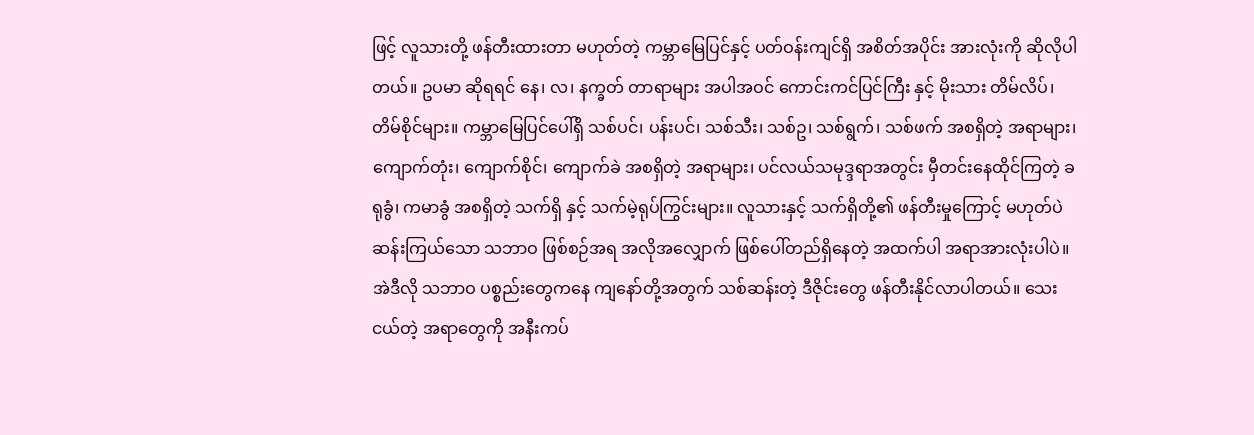ဖြင့် လူသားတို့ ဖန်တီးထားတာ မဟုတ်တဲ့ ကမ္ဘာမြေပြင်နှင့် ပတ်ဝန်းကျင်ရှိ အစိတ်အပိုင်း အားလုံးကို ဆိုလိုပါတယ်။ ဥပမာ ဆိုရရင် နေ၊ လ၊ နက္ခတ် တာရာများ အပါအဝင် ကောင်းကင်ပြင်ကြီး နှင့် မိုးသား တိမ်လိပ်၊ တိမ်စိုင်များ။ ကမ္ဘာမြေပြင်ပေါ်ရှိ သစ်ပင်၊ ပန်းပင်၊ သစ်သီး၊ သစ်ဥ၊ သစ်ရွက်၊ သစ်ဖက် အစရှိတဲ့ အရာများ၊ ကျောက်တုံး၊ ကျောက်စိုင်၊ ကျောက်ခဲ အစရှိတဲ့ အရာများ၊ ပင်လယ်သမုဒ္ဒရာအတွင်း မှီတင်းနေထိုင်ကြတဲ့ ခရုခွံ၊ ကမာခွံ အစရှိတဲ့ သက်ရှိ နှင့် သက်မဲ့ရုပ်ကြွင်းများ။ လူသားနှင့် သက်ရှိတို့၏ ဖန်တီးမှုကြောင့် မဟုတ်ပဲ ဆန်းကြယ်သော သဘာဝ ဖြစ်စဉ်အရ အလိုအလျှောက် ဖြစ်ပေါ်တည်ရှိနေတဲ့ အထက်ပါ အရာအားလုံးပါပဲ။
အဲဒီလို သဘာဝ ပစ္စည်းတွေကနေ ကျနော်တို့အတွက် သစ်ဆန်းတဲ့ ဒီဇိုင်းတွေ ဖန်တီးနိုင်လာပါတယ်။ သေးငယ်တဲ့ အရာတွေကို အနီးကပ်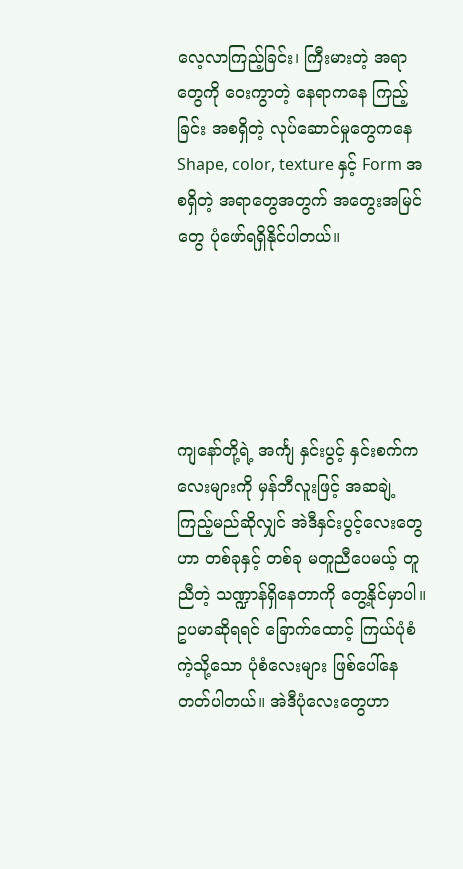လေ့လာကြည့်ခြင်း၊ ကြီးမားတဲ့ အရာတွေကို ဝေးကွာတဲ့ နေရာကနေ ကြည့်ခြင်း အစရှိတဲ့ လုပ်ဆောင်မှုတွေကနေ Shape, color, texture နှင့် Form အစရှိတဲ့ အရာတွေအတွက် အတွေးအမြင်တွေ ပုံဖော်ရရှိနိုင်ပါတယ်။





ကျနော်တို့ရဲ့ အင်္ကျ နှင်းပွင့် နှင်းစက်ကလေးများကို မှန်ဘီလူးဖြင့် အဆချဲ့ကြည့်မည်ဆိုလျှင် အဲဒီနှင်းပွင့်လေးတွေဟာ တစ်ခုနှင့် တစ်ခု မတူညီပေမယ့် တူညီတဲ့ သဏ္ဍာန်ရှိနေတာကို တွေ့နိုင်မှာပါ။ ဥပမာဆိုရရင် ခြောက်ထောင့် ကြယ်ပုံစံကဲ့သို့သော ပုံစံလေးများ ဖြစ်ပေါ်နေတတ်ပါတယ်။ အဲဒီပုံလေးတွေဟာ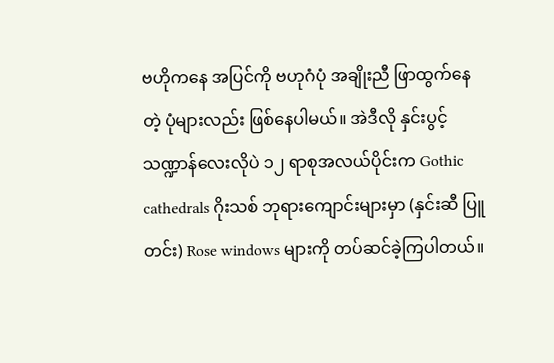ဗဟိုကနေ အပြင်ကို ဗဟုဂံပုံ အချိုးညီ ဖြာထွက်နေတဲ့ ပုံများလည်း ဖြစ်နေပါမယ်။ အဲဒီလို နှင်းပွင့် သဏ္ဍာန်လေးလိုပဲ ၁၂ ရာစုအလယ်ပိုင်းက Gothic cathedrals ဂိုးသစ် ဘုရားကျောင်းများမှာ (နှင်းဆီ ပြူတင်း) Rose windows များကို တပ်ဆင်ခဲ့ကြပါတယ်။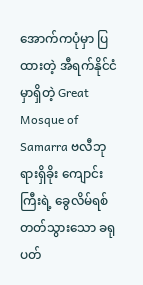အောက်ကပုံမှာ ပြထားတဲ့ အီရက်နိုင်ငံမှာရှိတဲ့ Great Mosque of Samarra ဗလီဘုရားရှိခိုး ကျောင်းကြီးရဲ့ ခွေလိမ်ရစ်တတ်သွားသော ခရုပတ်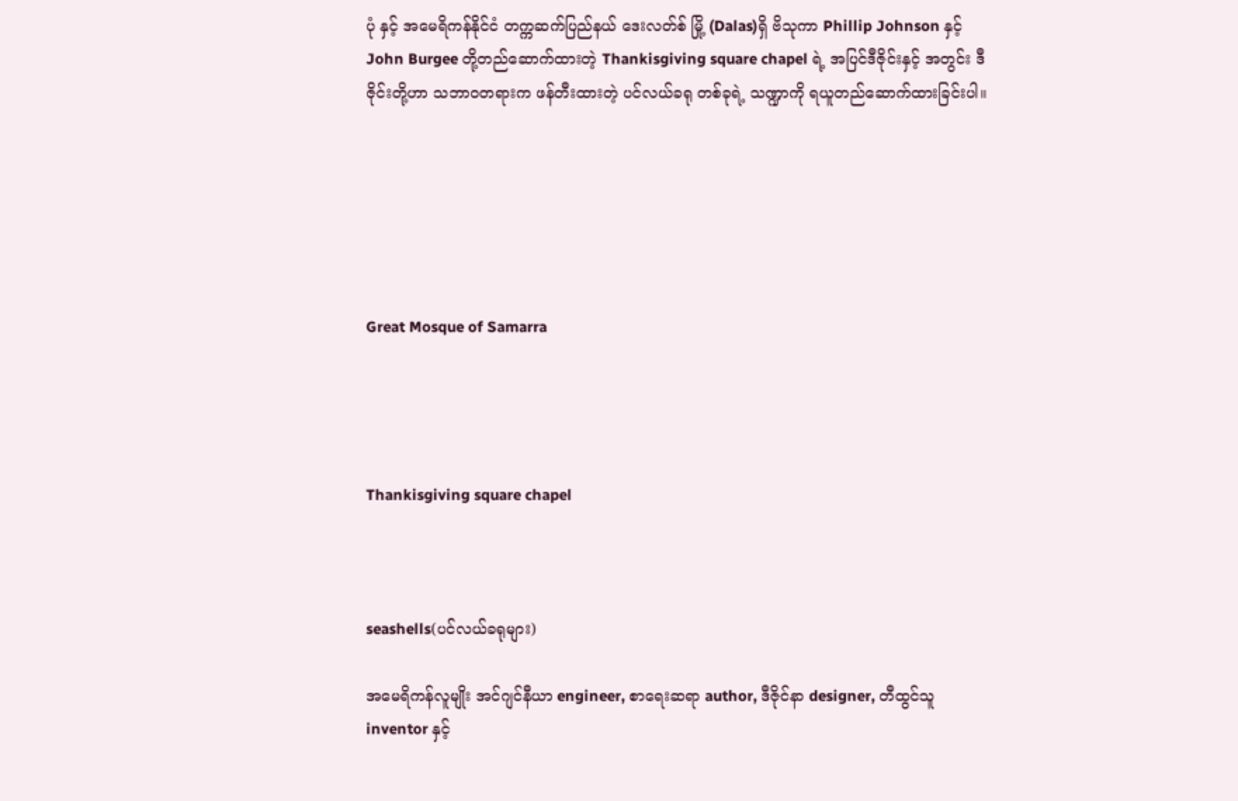ပုံ နှင့် အမေရိကန်နိုင်ငံ တက္ကဆက်ပြည်နယ် ဒေးလတ်စ် မြို့ (Dalas)ရှိ ဗိသုကာ Phillip Johnson နှင့် John Burgee တို့တည်ဆောက်ထားတဲ့ Thankisgiving square chapel ရဲ့ အပြင်ဒီဇိုင်းနှင့် အတွင်း ဒီဇိုင်းတို့ဟာ သဘာဝတရားက ဖန်တီးထားတဲ့ ပင်လယ်ခရု တစ်ခုရဲ့ သဏ္ဍာကို ရယူတည်ဆောက်ထားခြင်းပါ။






Great Mosque of Samarra




Thankisgiving square chapel



seashells(ပင်လယ်ခရုများ)

အမေရိကန်လူမျိုး အင်ဂျင်နီယာ engineer, စာရေးဆရာ author, ဒီဇိုင်နာ designer, တီထွင်သူ inventor နှင့်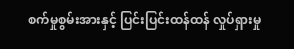စက်မှုစွမ်းအားနှင့် ပြင်းပြင်းထန်ထန် လှုပ်ရှားမှု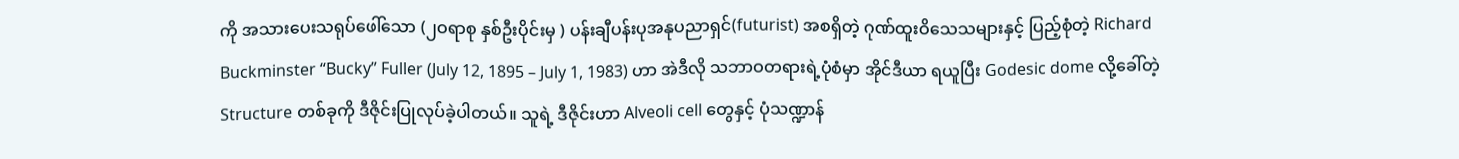ကို အသားပေးသရုပ်ဖေါ်သော (၂ဝရာစု နှစ်ဦးပိုင်းမှ ) ပန်းချီပန်းပုအနုပညာရှင်(futurist) အစရှိတဲ့ ဂုဏ်ထူးဝိသေသများနှင့် ပြည့်စုံတဲ့ Richard Buckminster “Bucky” Fuller (July 12, 1895 – July 1, 1983) ဟာ အဲဒီလို သဘာဝတရားရဲ့ပုံစံမှာ အိုင်ဒီယာ ရယူပြီး Godesic dome လို့ခေါ်တဲ့ Structure တစ်ခုကို ဒီဇိုင်းပြုလုပ်ခဲ့ပါတယ်။ သူရဲ့ ဒီဇိုင်းဟာ Alveoli cell တွေနှင့် ပုံသဏ္ဍာန်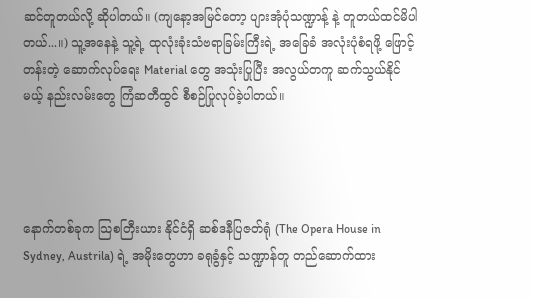ဆင်တူတယ်လို့ ဆိုပါတယ်။ (ကျနော့အမြင်တော့ ပျားအုံပုံသဏ္ဍာန့် နဲ့ တူတယ်ထင်မိပါတယ်...။) သူ့အနေနဲ့ သူ့ရဲ့ ထုလုံးခုံးသံဗရာခြမ်းကြီးရဲ့ အခြေခံ အလုံးပုံစံရဖို့ ဖြောင့်တန်းတဲ့ ဆောက်လုပ်ရေး Material တွေ အသုံးပြုပြီး အလွယ်တကူ ဆက်သွယ်နိုင်မယ့် နည်းလမ်းတွေ ကြံဆတီထွင် စီစဉ်ပြုလုပ်ခဲ့ပါတယ်။




နောက်တစ်ခုက သြစတြီးယား နိုင်ငံရှိ ဆစ်ဒနီပြဇတ်ရုံ (The Opera House in Sydney, Austrila) ရဲ့ အမိုးတွေဟာ ခရုခွံနှင့် သဏ္ဍာန်တူ တည်ဆောက်ထား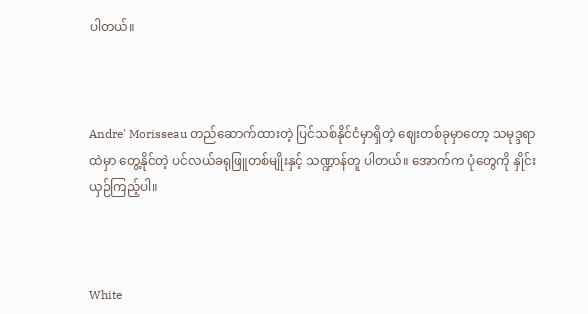ပါတယ်။



Andre' Morisseau တည်ဆောက်ထားတဲ့ ပြင်သစ်နိုင်ငံမှာရှိတဲ့ ဈေးတစ်ခုမှာတော့ သမုဒ္ဒရာထဲမှာ တွေ့နိုင်တဲ့ ပင်လယ်ခရုဖြူတစ်မျိုးနှင့် သဏ္ဍာန်တူ ပါတယ်။ အောက်က ပုံတွေကို နှိုင်းယှဉ်ကြည့်ပါ။



White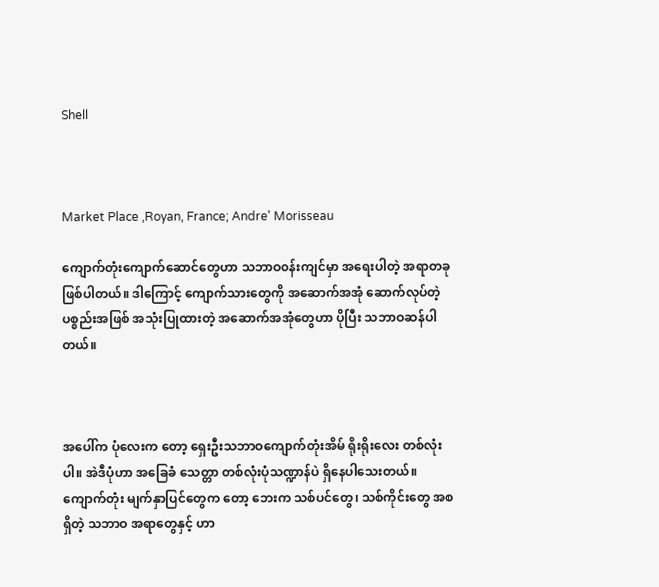Shell



Market Place ,Royan, France; Andre' Morisseau

ကျောက်တုံးကျောက်ဆောင်တွေဟာ သဘာဝ၀န်းကျင်မှာ အရေးပါတဲ့ အရာတခု ဖြစ်ပါတယ်။ ဒါကြောင့် ကျောက်သားတွေကို အဆောက်အအုံ ဆောက်လုပ်တဲ့ ပစ္စည်းအဖြစ် အသုံးပြုထားတဲ့ အဆောက်အအုံတွေဟာ ပိုပြီး သဘာဝဆန်ပါတယ်။



အပေါ်က ပုံလေးက တော့ ရှေးဦးသဘာဝကျောက်တုံးအိမ် ရိုးရိုးလေး တစ်လုံးပါ။ အဲဒီပုံဟာ အခြေခံ သေတ္တာ တစ်လုံးပုံသဏ္ဍာန်ပဲ ရှိနေပါသေးတယ်။ ကျောက်တုံး မျက်နှာပြင်တွေက တော့ ဘေးက သစ်ပင်တွေ၊ သစ်ကိုင်းတွေ အစရှိတဲ့ သဘာဝ အရာတွေနှင့် ဟာ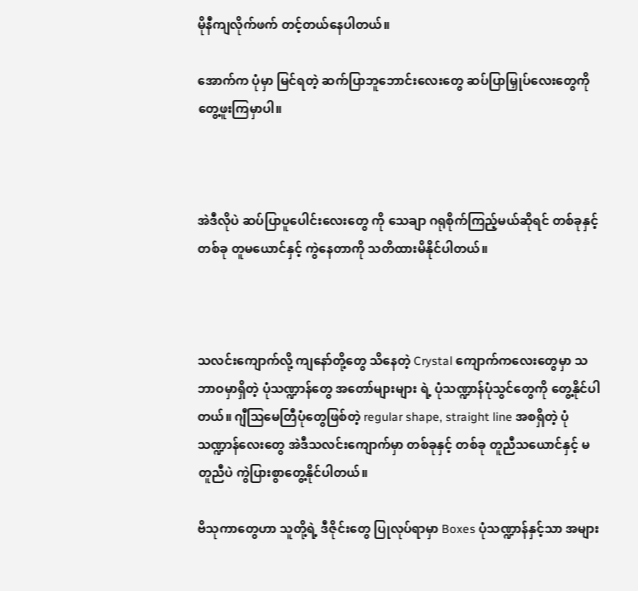မိုနီကျလိုက်ဖက် တင့်တယ်နေပါတယ်။

အောက်က ပုံမှာ မြင်ရတဲ့ ဆက်ပြာဘူဘောင်းလေးတွေ ဆပ်ပြာမြှုပ်လေးတွေကို တွေ့ဖူးကြမှာပါ။



အဲဒီလိုပဲ ဆပ်ပြာပူပေါင်းလေးတွေ ကို သေချာ ဂရုစိုက်ကြည့်မယ်ဆိုရင် တစ်ခုနှင့် တစ်ခု တူမယောင်နှင့် ကွဲနေတာကို သတိထားမိနိုင်ပါတယ်။



သလင်းကျောက်လို့ ကျနော်တို့တွေ သိနေတဲ့ Crystal ကျောက်ကလေးတွေမှာ သဘာဝမှာရှိတဲ့ ပုံသဏ္ဍာန်တွေ အတော်များများ ရဲ့ ပုံသဏ္ဍာန်ပုံသွင်တွေကို တွေ့နိုင်ပါတယ်။ ဂျီသြမေတြီပုံတွေဖြစ်တဲ့ regular shape, straight line အစရှိတဲ့ ပုံသဏ္ဍာန်လေးတွေ အဲဒီသလင်းကျောက်မှာ တစ်ခုနှင့် တစ်ခု တူညီသယောင်နှင့် မတူညီပဲ ကွဲပြားစွာတွေ့နိုင်ပါတယ်။

ဗိသုကာတွေဟာ သူတို့ရဲ့ ဒီဇိုင်းတွေ ပြုလုပ်ရာမှာ Boxes ပုံသဏ္ဍာန်နှင့်သာ အများ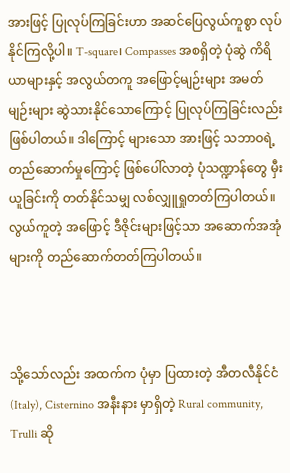အားဖြင့် ပြုလုပ်ကြခြင်းဟာ အဆင်ပြေလွယ်ကူစွာ လုပ်နိုင်ကြလို့ပါ။ T-square၊ Compasses အစရှိတဲ့ ပုံဆွဲ ကိရိယာများနှင့် အလွယ်တကူ အဖြောင့်မျဉ်းများ အမတ်မျဉ်းများ ဆွဲသားနိုင်သောကြောင့် ပြုလုပ်ကြခြင်းလည်း ဖြစ်ပါတယ်။ ဒါကြောင့် များသော အားဖြင့် သဘာဝရဲ့ တည်ဆောက်မှုကြောင့် ဖြစ်ပေါ်လာတဲ့ ပုံသဏ္ဍာန်တွေ မှီးယူခြင်းကို တတ်နိုင်သမျှ လစ်လျှူရှုတတ်ကြပါတယ်။ လွယ်ကူတဲ့ အဖြောင့် ဒီဇိုင်းများဖြင့်သာ အဆောက်အအုံများကို တည်ဆောက်တတ်ကြပါတယ်။



သို့သော်လည်း အထက်က ပုံမှာ ပြထားတဲ့ အီတလီနိုင်ငံ(Italy), Cisternino အနီးနား မှာရှိတဲ့ Rural community, Trulli ဆို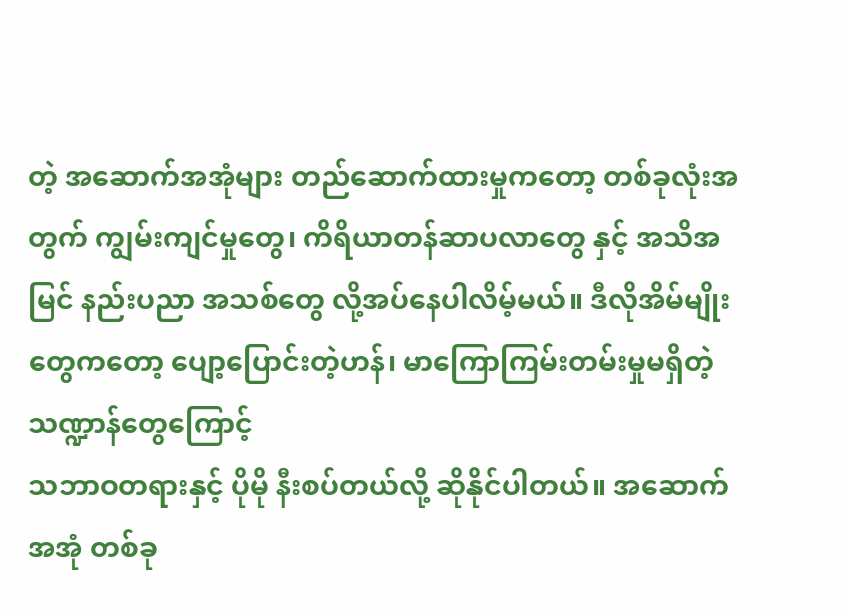တဲ့ အဆောက်အအုံများ တည်ဆောက်ထားမှုကတော့ တစ်ခုလုံးအတွက် ကျွမ်းကျင်မှုတွေ၊ ကိရိယာတန်ဆာပလာတွေ နှင့် အသိအမြင် နည်းပညာ အသစ်တွေ လို့အပ်နေပါလိမ့်မယ်။ ဒီလိုအိမ်မျိုးတွေကတော့ ပျော့ပြောင်းတဲ့ဟန်၊ မာကြောကြမ်းတမ်းမှုမရှိတဲ့ သဏ္ဍာန်တွေကြောင့်
သဘာဝတရားနှင့် ပိုမို နီးစပ်တယ်လို့ ဆိုနိုင်ပါတယ်။ အဆောက်အအုံ တစ်ခု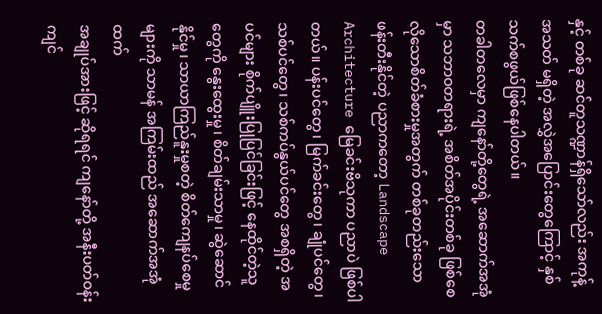နှင့် တစ်ခု ဆင်တူသဏ္ဍာန်ရှိသော်လည်း အကုန့်အသတ် မရှိတဲ့ အလွှဲအပြောင်းတွေကြောင့် နှစ်သက်စဖွယ်ဖြစ်နေပါတယ်။
တခါတလေမှာ ကျနော်တို့တွေရဲ့ အဆောက်အအုံမှာ သဘာဝတရားရဲ့ အစိတ်အပိုင်းတစ်ခု ဖြစ်စေလိုသောစိတ်ခံစားမှုအတွက် တစ်ခုတည်းသော ဖန်းတီးနိုင်တဲ့ ပညာကတော့ Landscape Architecture မြေခင်းဗိသုကာ ပညာပဲ ဖြစ်ပါတယ်။ ပန်းပင်တွေ၊ မြက်ခင်းတွေ၊ ချုံပင်တွေ၊ သစ်ပင်တွေ၊ သစ်ကပ်နွယ်ပင်တွေ အစရှိတဲ့ အပင်များ စိုက်ပျိူးပြုပြင်ခြင်းဖြင့် နေထိုင်တဲ့သူတွေကို နွေးထွေးမှု၊ စိတ်ချမ်းသာမှု၊ ဆွဲဆောင်နိုင်မှု၊ သာယာကြည်နူးမှုစတဲ့ စိတ်ကျေနပ်စေမှုများကို သာမန် အကြမ်းထည် အဆောက်အအုံထက်
အချုပ်အားဖြင့် ဆိုရရင် ကျနော်တို့ အနီးပတ်ဝန်းကျင်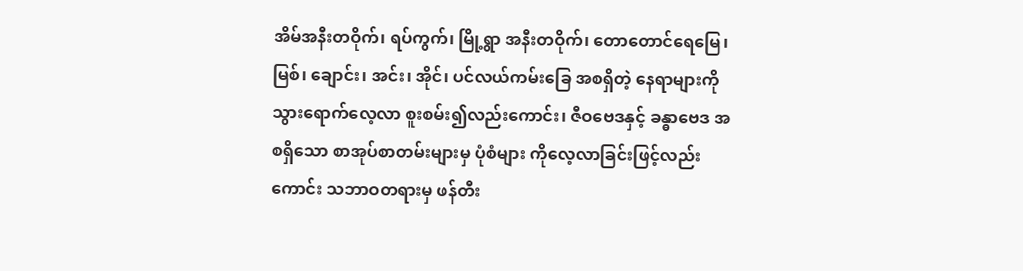အိမ်အနီးတဝိုက်၊ ရပ်ကွက်၊ မြို့ရွာ အနီးတဝိုက်၊ တောတောင်ရေမြေ၊ မြစ်၊ ချောင်း၊ အင်း၊ အိုင်၊ ပင်လယ်ကမ်းခြေ အစရှိတဲ့ နေရာများကို သွားရောက်လေ့လာ စူးစမ်း၍လည်းကောင်း၊ ဇီဝဗေဒနှင့် ခန္ဓာဗေဒ အစရှိသော စာအုပ်စာတမ်းများမှ ပုံစံများ ကိုလေ့လာခြင်းဖြင့်လည်းကောင်း သဘာဝတရားမှ ဖန်တီး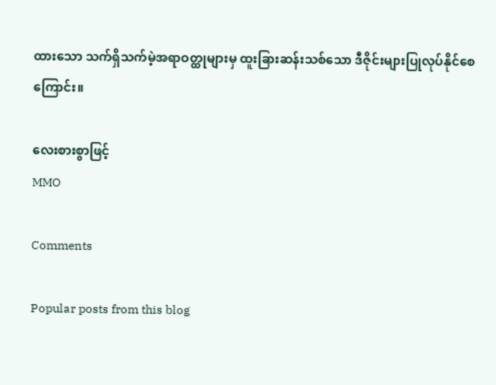ထားသော သက်ရှိသက်မဲ့အရာဝတ္ထုများမှ ထူးခြားဆန်းသစ်သော ဒီဇိုင်းများပြုလုပ်နိုင်စေကြောင်း။

လေးစားစွာဖြင့်
MMO

Comments

Popular posts from this blog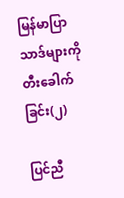မြန်မာပြာသာဒ်များကို တီးခေါက်ခြင်း(၂)

ပြင်ညီ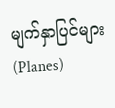မျက်နှာပြင်များ(Planes)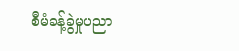စီမံခန့်ခွဲမှုပညာ